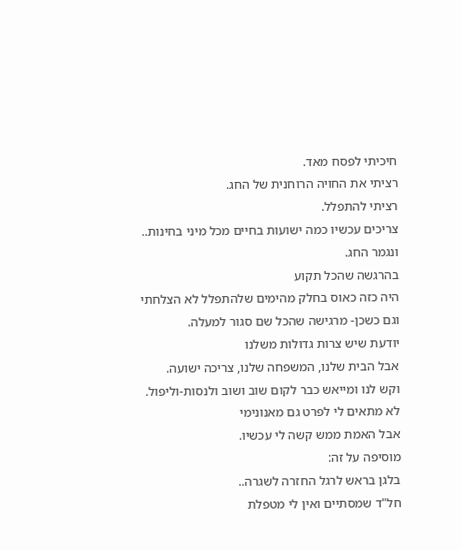חיכיתי לפסח מאד.
רציתי את החויה הרוחנית של החג.
רציתי להתפלל.
צריכים עכשיו כמה ישועות בחיים מכל מיני בחינות..
ונגמר החג.
בהרגשה שהכל תקוע
היה כזה כאוס בחלק מהימים שלהתפלל לא הצלחתי
וגם כשכן- מרגישה שהכל שם סגור למעלה.
יודעת שיש צרות גדולות משלנו
אבל הבית שלנו, המשפחה שלנו, צריכה ישועה.
וקש לנו ומייאש כבר לקום שוב ושוב ולנסות-וליפול.
לא מתאים לי לפרט גם מאנונימי
אבל האמת ממש קשה לי עכשיו.
מוסיפה על זה:
בלגן בראש לרגל החזרה לשגרה..
חל"ד שמסתיים ואין לי מטפלת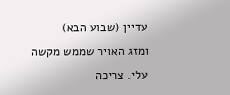עדיין (שבוע הבא)
ומזג האויר שממש מקשה עלי. צריכה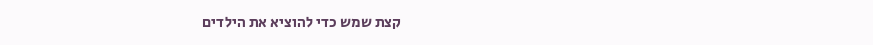קצת שמש כדי להוציא את הילדים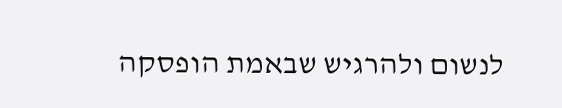לנשום ולהרגיש שבאמת הופסקה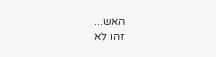האש...
זהו לא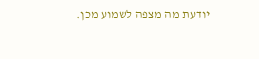יודעת מה מצפה לשמוע מכן.